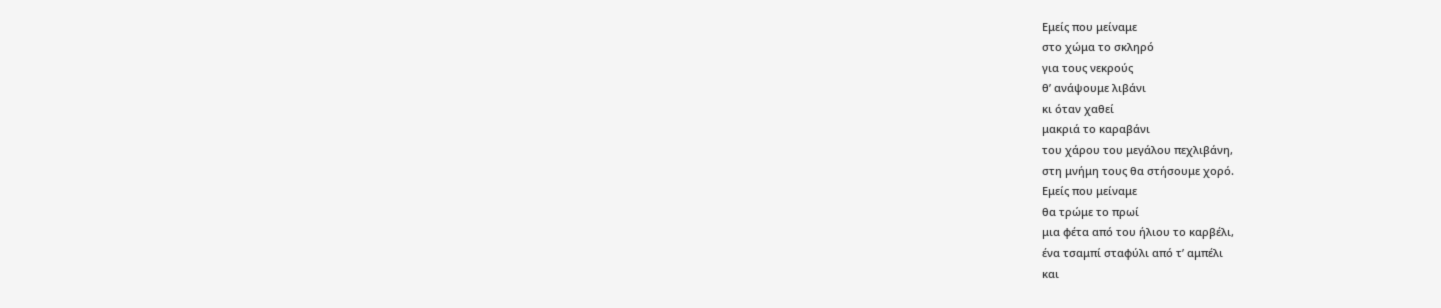Εμείς που μείναμε
στο χώμα το σκληρό
για τους νεκρούς
θ’ ανάψουμε λιβάνι
κι όταν χαθεί
μακριά το καραβάνι
του χάρου του μεγάλου πεχλιβάνη,
στη μνήμη τους θα στήσουμε χορό.
Εμείς που μείναμε
θα τρώμε το πρωί
μια φέτα από του ήλιου το καρβέλι,
ένα τσαμπί σταφύλι από τ’ αμπέλι
και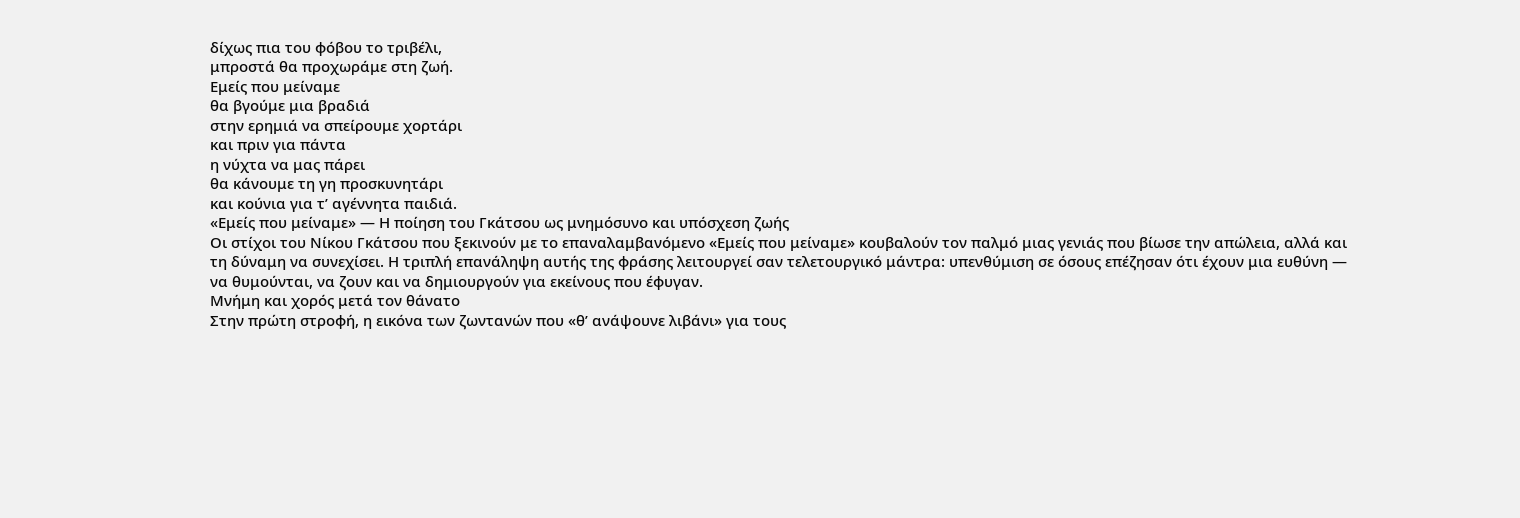δίχως πια του φόβου το τριβέλι,
μπροστά θα προχωράμε στη ζωή.
Εμείς που μείναμε
θα βγούμε μια βραδιά
στην ερημιά να σπείρουμε χορτάρι
και πριν για πάντα
η νύχτα να μας πάρει
θα κάνουμε τη γη προσκυνητάρι
και κούνια για τ’ αγέννητα παιδιά.
«Εμείς που μείναμε» — Η ποίηση του Γκάτσου ως μνημόσυνο και υπόσχεση ζωής
Οι στίχοι του Νίκου Γκάτσου που ξεκινούν με το επαναλαμβανόμενο «Εμείς που μείναμε» κουβαλούν τον παλμό μιας γενιάς που βίωσε την απώλεια, αλλά και τη δύναμη να συνεχίσει. Η τριπλή επανάληψη αυτής της φράσης λειτουργεί σαν τελετουργικό μάντρα: υπενθύμιση σε όσους επέζησαν ότι έχουν μια ευθύνη — να θυμούνται, να ζουν και να δημιουργούν για εκείνους που έφυγαν.
Μνήμη και χορός μετά τον θάνατο
Στην πρώτη στροφή, η εικόνα των ζωντανών που «θ’ ανάψουνε λιβάνι» για τους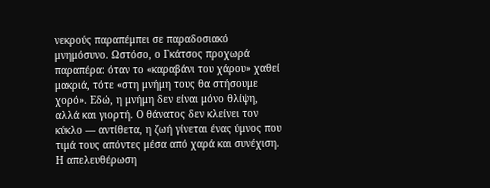νεκρούς παραπέμπει σε παραδοσιακό μνημόσυνο. Ωστόσο, ο Γκάτσος προχωρά παραπέρα: όταν το «καραβάνι του χάρου» χαθεί μακριά, τότε «στη μνήμη τους θα στήσουμε χορό». Εδώ, η μνήμη δεν είναι μόνο θλίψη, αλλά και γιορτή. Ο θάνατος δεν κλείνει τον κύκλο — αντίθετα, η ζωή γίνεται ένας ύμνος που τιμά τους απόντες μέσα από χαρά και συνέχιση.
Η απελευθέρωση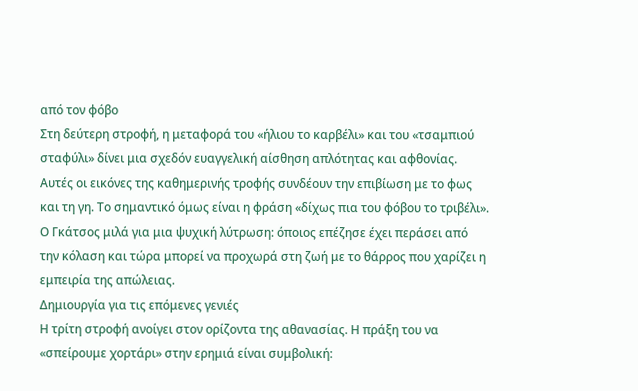από τον φόβο
Στη δεύτερη στροφή, η μεταφορά του «ήλιου το καρβέλι» και του «τσαμπιού σταφύλι» δίνει μια σχεδόν ευαγγελική αίσθηση απλότητας και αφθονίας. Αυτές οι εικόνες της καθημερινής τροφής συνδέουν την επιβίωση με το φως και τη γη. Το σημαντικό όμως είναι η φράση «δίχως πια του φόβου το τριβέλι». Ο Γκάτσος μιλά για μια ψυχική λύτρωση: όποιος επέζησε έχει περάσει από την κόλαση και τώρα μπορεί να προχωρά στη ζωή με το θάρρος που χαρίζει η εμπειρία της απώλειας.
Δημιουργία για τις επόμενες γενιές
Η τρίτη στροφή ανοίγει στον ορίζοντα της αθανασίας. Η πράξη του να «σπείρουμε χορτάρι» στην ερημιά είναι συμβολική: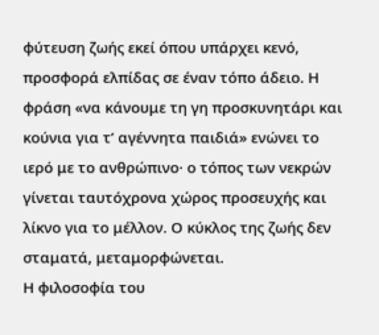φύτευση ζωής εκεί όπου υπάρχει κενό, προσφορά ελπίδας σε έναν τόπο άδειο. Η φράση «να κάνουμε τη γη προσκυνητάρι και κούνια για τ’ αγέννητα παιδιά» ενώνει το ιερό με το ανθρώπινο· ο τόπος των νεκρών γίνεται ταυτόχρονα χώρος προσευχής και λίκνο για το μέλλον. Ο κύκλος της ζωής δεν σταματά, μεταμορφώνεται.
Η φιλοσοφία του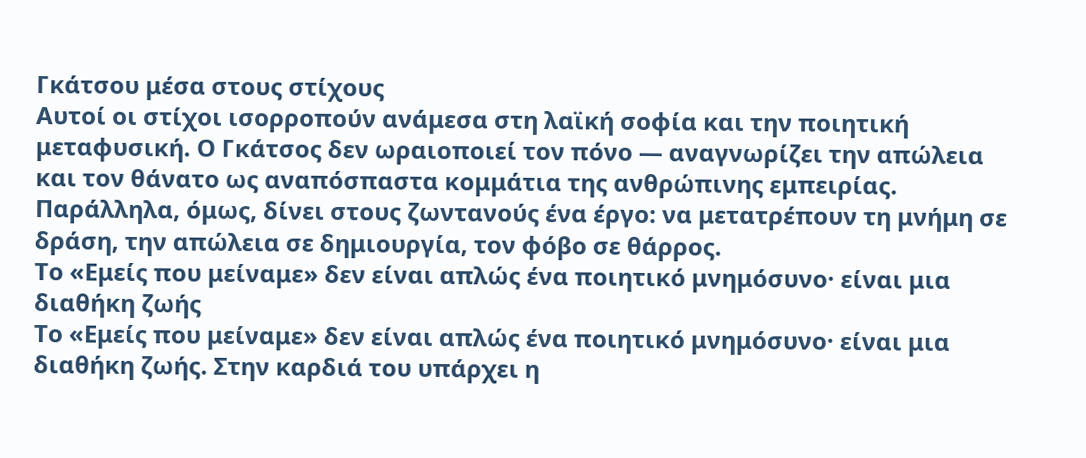Γκάτσου μέσα στους στίχους
Αυτοί οι στίχοι ισορροπούν ανάμεσα στη λαϊκή σοφία και την ποιητική μεταφυσική. Ο Γκάτσος δεν ωραιοποιεί τον πόνο — αναγνωρίζει την απώλεια και τον θάνατο ως αναπόσπαστα κομμάτια της ανθρώπινης εμπειρίας. Παράλληλα, όμως, δίνει στους ζωντανούς ένα έργο: να μετατρέπουν τη μνήμη σε δράση, την απώλεια σε δημιουργία, τον φόβο σε θάρρος.
Το «Εμείς που μείναμε» δεν είναι απλώς ένα ποιητικό μνημόσυνο· είναι μια διαθήκη ζωής
Το «Εμείς που μείναμε» δεν είναι απλώς ένα ποιητικό μνημόσυνο· είναι μια διαθήκη ζωής. Στην καρδιά του υπάρχει η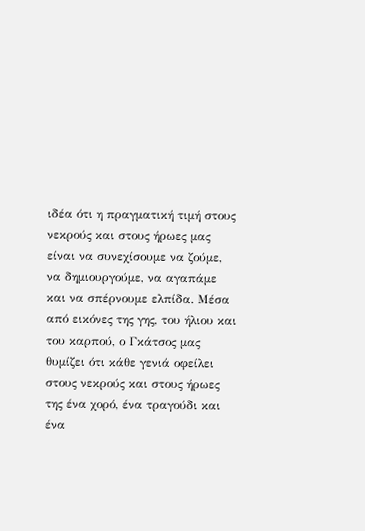ιδέα ότι η πραγματική τιμή στους νεκρούς και στους ήρωες μας είναι να συνεχίσουμε να ζούμε, να δημιουργούμε, να αγαπάμε και να σπέρνουμε ελπίδα. Μέσα από εικόνες της γης, του ήλιου και του καρπού, ο Γκάτσος μας θυμίζει ότι κάθε γενιά οφείλει στους νεκρούς και στους ήρωες της ένα χορό, ένα τραγούδι και ένα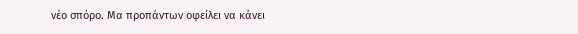νέο σπόρο. Μα προπάντων οφείλει να κάνει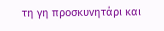τη γη προσκυνητάρι και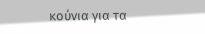κούνια για τα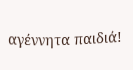αγέννητα παιδιά!